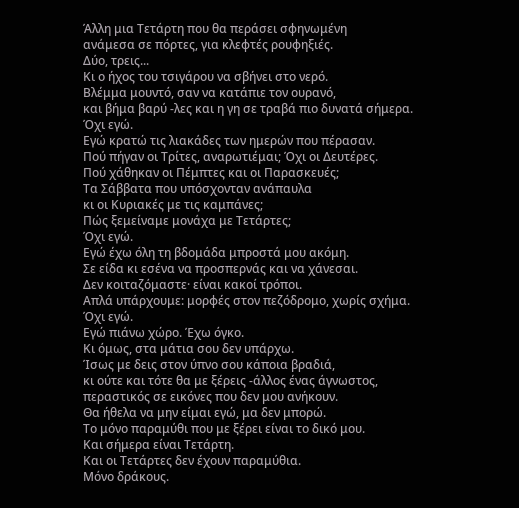Άλλη μια Τετάρτη που θα περάσει σφηνωμένη
ανάμεσα σε πόρτες, για κλεφτές ρουφηξιές.
Δύο, τρεις...
Κι ο ήχος του τσιγάρου να σβήνει στο νερό.
Βλέμμα μουντό, σαν να κατάπιε τον ουρανό,
και βήμα βαρύ -λες και η γη σε τραβά πιο δυνατά σήμερα.
Όχι εγώ.
Εγώ κρατώ τις λιακάδες των ημερών που πέρασαν.
Πού πήγαν οι Τρίτες, αναρωτιέμαι; Όχι οι Δευτέρες.
Πού χάθηκαν οι Πέμπτες και οι Παρασκευές;
Τα Σάββατα που υπόσχονταν ανάπαυλα
κι οι Κυριακές με τις καμπάνες;
Πώς ξεμείναμε μονάχα με Τετάρτες;
Όχι εγώ.
Εγώ έχω όλη τη βδομάδα μπροστά μου ακόμη.
Σε είδα κι εσένα να προσπερνάς και να χάνεσαι.
Δεν κοιταζόμαστε· είναι κακοί τρόποι.
Απλά υπάρχουμε: μορφές στον πεζόδρομο, χωρίς σχήμα.
Όχι εγώ.
Εγώ πιάνω χώρο. Έχω όγκο.
Κι όμως, στα μάτια σου δεν υπάρχω.
Ίσως με δεις στον ύπνο σου κάποια βραδιά,
κι ούτε και τότε θα με ξέρεις -άλλος ένας άγνωστος,
περαστικός σε εικόνες που δεν μου ανήκουν.
Θα ήθελα να μην είμαι εγώ, μα δεν μπορώ.
Το μόνο παραμύθι που με ξέρει είναι το δικό μου.
Και σήμερα είναι Τετάρτη.
Και οι Τετάρτες δεν έχουν παραμύθια.
Μόνο δράκους.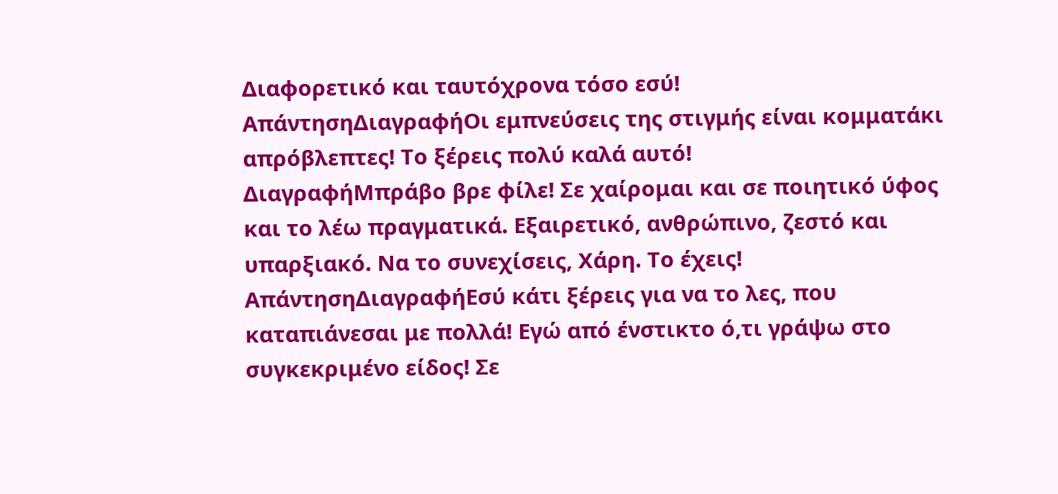Διαφορετικό και ταυτόχρονα τόσο εσύ!
ΑπάντησηΔιαγραφήΟι εμπνεύσεις της στιγμής είναι κομματάκι απρόβλεπτες! Το ξέρεις πολύ καλά αυτό!
ΔιαγραφήΜπράβο βρε φίλε! Σε χαίρομαι και σε ποιητικό ύφος και το λέω πραγματικά. Εξαιρετικό, ανθρώπινο, ζεστό και υπαρξιακό. Να το συνεχίσεις, Χάρη. Το έχεις!
ΑπάντησηΔιαγραφήΕσύ κάτι ξέρεις για να το λες, που καταπιάνεσαι με πολλά! Εγώ από ένστικτο ό,τι γράψω στο συγκεκριμένο είδος! Σε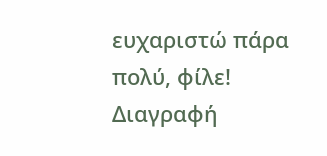ευχαριστώ πάρα πολύ, φίλε!
Διαγραφή